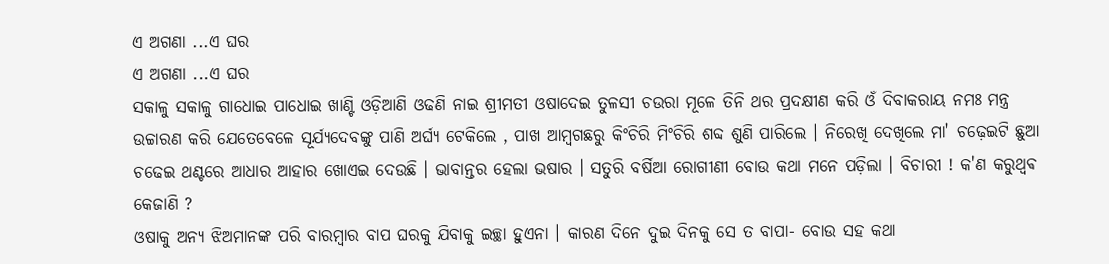ଏ ଅଗଣା ...ଏ ଘର
ଏ ଅଗଣା ...ଏ ଘର
ସକାଳୁ ସକାଳୁ ଗାଧୋଇ ପାଧୋଇ ଖାଣ୍ଟି ଓଡ଼ିଆଣି ଓଢଣି ନାଇ ଶ୍ରୀମତୀ ଓଷାଦେଇ ତୁଳସୀ ଚଉରା ମୂଳେ ତିନି ଥର ପ୍ରଦକ୍ଷୀଣ କରି ଓଁ ଦିବାକରାୟ ନମଃ ମନ୍ତ୍ର ଉଚ୍ଚାରଣ କରି ଯେତେବେଳେ ସୂର୍ଯ୍ୟଦେବଙ୍କୁ ପାଣି ଅର୍ଘ୍ୟ ଟେକିଲେ , ପାଖ ଆମ୍ବଗଛରୁ କିଂଚିରି ମିଂଚିରି ଶବ୍ଦ ଶୁଣି ପାରିଲେ । ନିରେଖି ଦେଖିଲେ ମା' ଚଢ଼େଇଟି ଛୁଆ ଚଢେଇ ଥଣ୍ଟରେ ଆଧାର ଆହାର ଖୋଏଇ ଦେଉଛି । ଭାବାନ୍ତର ହେଲା ଭଷାର । ସତୁରି ବର୍ଷିଆ ରୋଗୀଣୀ ବୋଉ କଥା ମନେ ପଡ଼ିଲା । ବିଚାରୀ ! କ'ଣ କରୁଥ୍ଵଵ କେଜାଣି ?
ଓଷାକୁ ଅନ୍ୟ ଝିଅମାନଙ୍କ ପରି ବାରମ୍ଵାର ବାପ ଘରକୁ ଯିବାକୁ ଇଚ୍ଛା ହୁଏନା । କାରଣ ଦିନେ ଦୁଇ ଦିନକୁ ସେ ତ ବାପା- ବୋଉ ସହ କଥା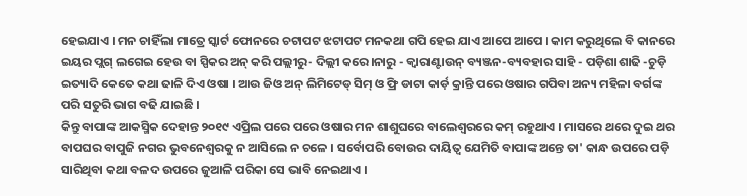ହେଇଯାଏ । ମନ ଚାହିଁଲା ମାତ୍ରେ ସ୍କାର୍ଟ ଫୋନରେ ଚଟାପଟ ଝଟାପଟ ମନକଥା ଗପି ହେଇ ଯାଏ ଆପେ ଆପେ । କାମ କରୁଥିଲେ ବି କାନରେ ଇୟର ପ୍ଲଗ୍ ଲଗେଇ ହେଉ ବା ସ୍ପିକର ଅନ୍ କରି ପଲ୍ଲୀରୁ- ଦିଲ୍ଲୀ କରେ।ନାରୁ - କ୍ଵାରାଣ୍ଟାଉନ୍ ବ୍ୟଞ୍ଜନ-ବ୍ୟବହାର ସାହି - ପଡ଼ିଶା ଶାଢି -ଚୁଡ଼ି ଇତ୍ୟାଦି କେତେ କଥା ଢାଳି ଦିଏ ଓଷା । ଆଉ ଜିଓ ଅନ୍ ଲିମିଟେଡ୍ ସିମ୍ ଓ ଫ୍ରି ଡାଟା କାର୍ଡ଼ କ୍ରାନ୍ତି ପରେ ଓଷାର ଗପିବା ଅନ୍ୟ ମହିଳା ବର୍ଗଙ୍କ ପରି ସତୁରି ଭାଗ ବଢି ଯାଇଛି ।
କିନ୍ତୁ ବାପାଙ୍କ ଆକସ୍ମିକ ଦେହାନ୍ତ ୨୦୧୯ ଏପ୍ରିଲ ପରେ ପରେ ଓଷାର ମନ ଶାଶୁଘରେ ବାଲେଶ୍ଵରରେ କମ୍ ରହୁଥାଏ । ମାସରେ ଥରେ ଦୁଇ ଥର ବାପଘର ବାପୁଜି ନଗର ଭୁବନେଶ୍ଵରକୁ ନ ଆସିଲେ ନ ଚଳେ । ସର୍ବୋପରି ବୋଉର ଦାୟିତ୍ଵ ଯେମିତି ବାପାଙ୍କ ଅନ୍ତେ ତା' କାନ୍ଧ ଉପରେ ପଡ଼ି ସାରିଥିବା କଥା ବଳଦ ଉପରେ ଜୁଆଳି ପରିକା ସେ ଭାବି ନେଇଥାଏ ।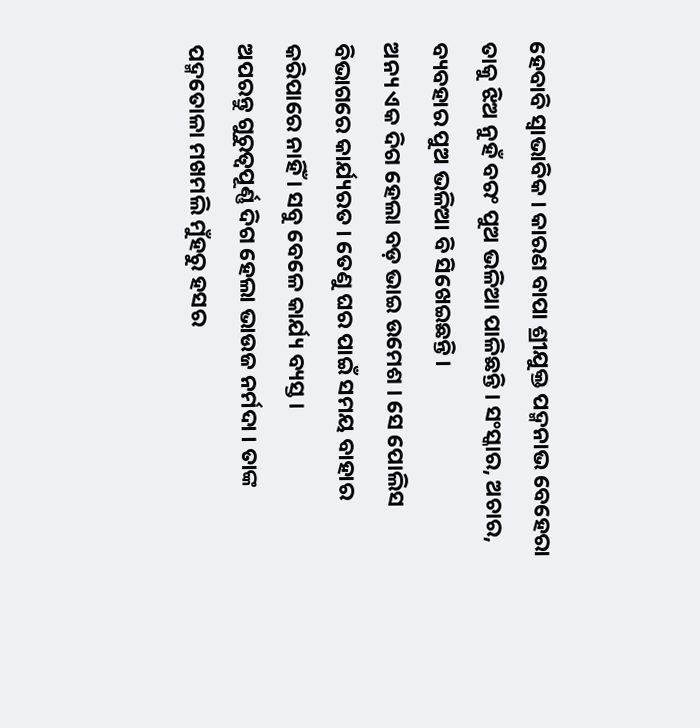ହେବାବି ସ୍ଵାଭାବିକ । କାରଣ ବାପା ଶ୍ରୀଯୁକ୍ତ ପଦ୍ମନାଭ ବେହେରା ତାକୁ ଝିଅ ନୁହଁ ବରଂ ପୁଅ ଭଳିଆ ପାଳିଛନ୍ତି । ସଂସ୍କାର, ଅଚାର, ବ୍ୟବହାର ପୁଅ ଭଳିଆ ବି ସିଖେଇଛନ୍ତି ।
ଅନ୍ୟ ଏକ ଦିଗ ହେଲା ବଡ଼ ଭାଇ ଉମେଶ । ସେ ପୋଲିସ ବିଭାଗରେ କାର୍ଯ୍ୟରତ । ତେଣୁ ଘର ପାଇଁ ସମୟ ବାହାର କରିପାରେ ନାହିଁ । ସବୁ ବେଳେ କାର୍ଯ୍ୟ ବ୍ୟସ୍ତ ।
ଅପରନ୍ତୁ ଗୁରୁତ୍ଵପୂର୍ଣ୍ଣ ଦିଗ ହେଲା ଭାଉଜ ନର୍ମଦା । ତାଙ୍କ ପଦ୍ମତୋଳା ମଖମଲି ମୁଁହରୁ ହସର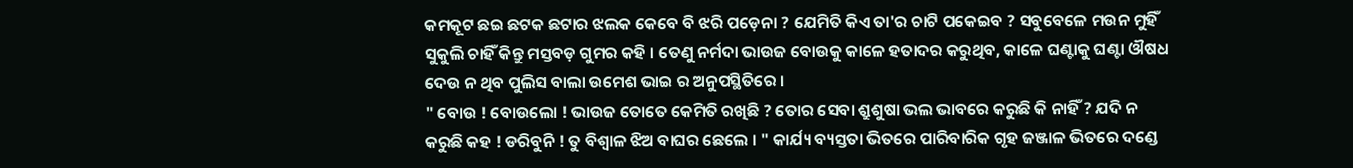କମକୂଟ ଛଇ ଛଟକ ଛଟାର ଝଲକ କେବେ ବି ଝରି ପଡ଼େନା ? ଯେମିତି କିଏ ତା'ର ଚାଟି ପକେଇବ ? ସବୁବେଳେ ମଉନ ମୁହିଁ ସୁକୁଲି ଚାହିଁ କିନ୍ତୁ ମସ୍ତବଡ଼ ଗୁମର କହି । ତେଣୁ ନର୍ମଦା ଭାଉଜ ବୋଉକୁ କାଳେ ହତାଦର କରୁଥିବ, କାଳେ ଘଣ୍ଟାକୁ ଘଣ୍ଟା ଔଷଧ ଦେଉ ନ ଥିବ ପୁଲିସ ବାଲା ଉମେଶ ଭାଇ ର ଅନୁପସ୍ଥିତିରେ ।
" ବୋଉ ! ବୋଉଲୋ ! ଭାଉଜ ତୋତେ କେମିତି ରଖିଛି ? ତୋର ସେବା ଶ୍ରୁଶୁଷା ଭଲ ଭାବରେ କରୁଛି କି ନାହିଁ ? ଯଦି ନ କରୁଛି କହ ! ଡରିବୁନି ! ତୁ ବିଶ୍ଵାଳ ଝିଅ ବାଘର ଛେଲେ । " କାର୍ଯ୍ୟ ବ୍ୟସ୍ତତା ଭିତରେ ପାରିବାରିକ ଗୃହ ଜଞ୍ଜାଳ ଭିତରେ ଦଣ୍ଡେ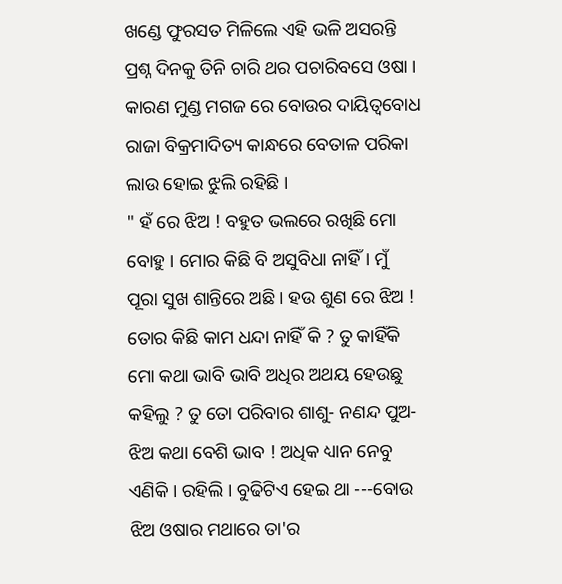ଖଣ୍ଡେ ଫୁରସତ ମିଳିଲେ ଏହି ଭଳି ଅସରନ୍ତି ପ୍ରଶ୍ନ ଦିନକୁ ତିନି ଚାରି ଥର ପଚାରିବସେ ଓଷା । କାରଣ ମୁଣ୍ଡ ମଗଜ ରେ ବୋଉର ଦାୟିତ୍ଵବୋଧ ରାଜା ବିକ୍ରମାଦିତ୍ୟ କାନ୍ଧରେ ବେତାଳ ପରିକା ଲାଉ ହୋଇ ଝୁଲି ରହିଛି ।
" ହଁ ରେ ଝିଅ ! ବହୁତ ଭଲରେ ରଖିଛି ମୋ ବୋହୁ । ମୋର କିଛି ବି ଅସୁବିଧା ନାହିଁ। ମୁଁ ପୂରା ସୁଖ ଶାନ୍ତିରେ ଅଛି । ହଉ ଶୁଣ ରେ ଝିଅ ! ତୋର କିଛି କାମ ଧନ୍ଦା ନାହିଁ କି ? ତୁ କାହିଁକି ମୋ କଥା ଭାବି ଭାବି ଅଧିର ଅଥୟ ହେଉଛୁ କହିଲୁ ? ତୁ ତୋ ପରିବାର ଶାଶୁ- ନଣନ୍ଦ ପୁଅ- ଝିଅ କଥା ବେଶି ଭାବ ! ଅଧିକ ଧ୍ୟାନ ନେବୁ ଏଣିକି । ରହିଲି । ବୁଢିଟିଏ ହେଇ ଥା ---ବୋଉ ଝିଅ ଓଷାର ମଥାରେ ତା'ର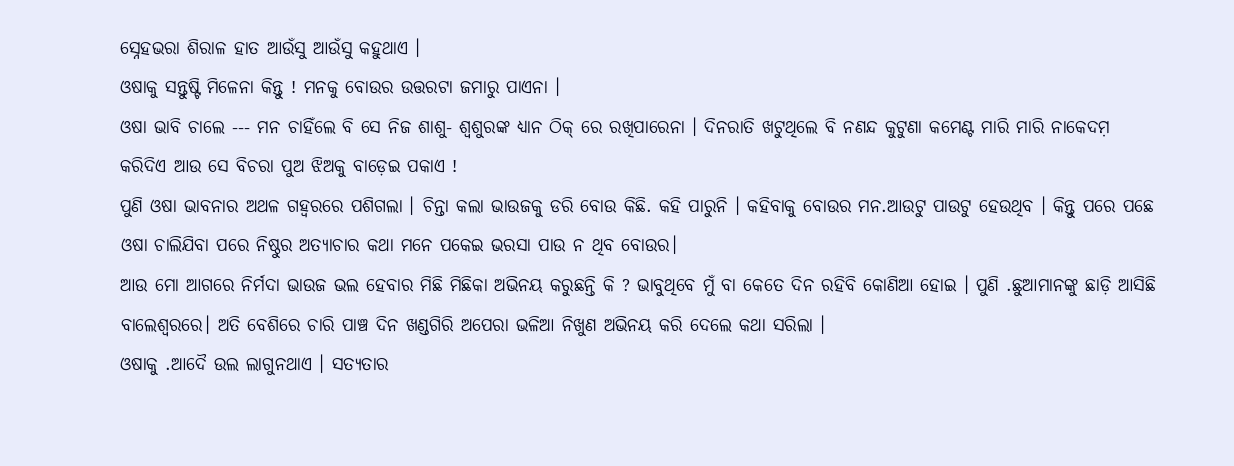ସ୍ନେହଭରା ଶିରାଳ ହାତ ଆଉଁସୁ ଆଉଁସୁ କହୁଥାଏ ।
ଓଷାକୁ ସନ୍ତୁଷ୍ଟି ମିଳେନା କିନ୍ତୁ ! ମନକୁ ବୋଉର ଉତ୍ତରଟା ଜମାରୁ ପାଏନା ।
ଓଷା ଭାବି ଚାଲେ --- ମନ ଚାହିଁଲେ ବି ସେ ନିଜ ଶାଶୁ- ଶ୍ଵଶୁରଙ୍କ ଧ୍ୟାନ ଠିକ୍ ରେ ରଖିପାରେନା । ଦିନରାତି ଖଟୁଥିଲେ ବି ନଣନ୍ଦ କୁଟୁଣା କମେଣ୍ଟ ମାରି ମାରି ନାକେଦମ଼ କରିଦିଏ ଆଉ ସେ ବିଚରା ପୁଅ ଝିଅକୁ ବାଡ଼େଇ ପକାଏ !
ପୁଣି ଓଷା ଭାବନାର ଅଥଳ ଗହ୍ଵରରେ ପଶିଗଲା । ଚିନ୍ତା କଲା ଭାଉଜକୁ ଡରି ବୋଉ କିଛି. କହି ପାରୁନି । କହିବାକୁ ବୋଉର ମନ.ଆଉଟୁ ପାଉଟୁ ହେଉଥିବ । କିନ୍ତୁ ପରେ ପଛେ ଓଷା ଚାଲିଯିବା ପରେ ନିଷ୍ଠୁର ଅତ୍ୟାଚାର କଥା ମନେ ପକେଇ ଭରସା ପାଉ ନ ଥିବ ବୋଉର।
ଆଉ ମୋ ଆଗରେ ନିର୍ମଦା ଭାଉଜ ଭଲ ହେବାର ମିଛି ମିଛିକା ଅଭିନୟ କରୁଛନ୍ତି କି ? ଭାବୁଥିବେ ମୁଁ ବା କେତେ ଦିନ ରହିବି କୋଣିଆ ହୋଇ । ପୁଣି .ଛୁଆମାନଙ୍କୁ ଛାଡ଼ି ଆସିଛି ବାଲେଶ୍ଵରରେ। ଅତି ବେଶିରେ ଚାରି ପାଞ୍ଚ ଦିନ ଖଣ୍ଡଗିରି ଅପେରା ଭଳିଆ ନିଖୁଣ ଅଭିନୟ କରି ଦେଲେ କଥା ସରିଲା ।
ଓଷାକୁ .ଆଦୈ ଉଲ ଲାଗୁନଥାଏ । ସତ୍ୟତାର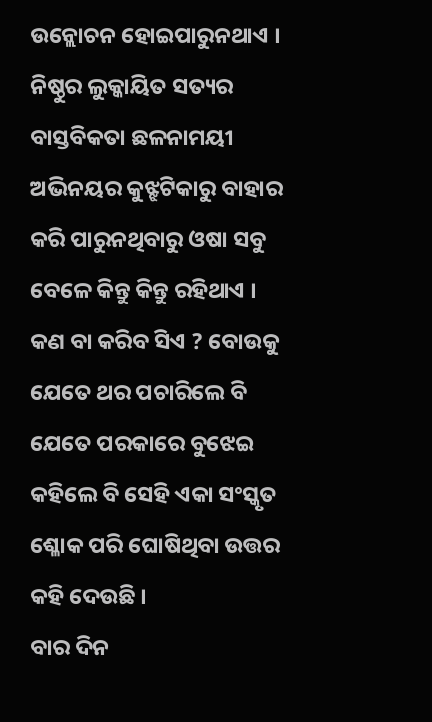ଉନ୍ଲୋଚନ ହୋଇପାରୁନଥାଏ । ନିଷ୍ଠୁର ଲୁକ୍କାୟିତ ସତ୍ୟର ବାସ୍ତବିକତା ଛଳନାମୟୀ ଅଭିନୟର କୁଝ୍ଝଟିକାରୁ ବାହାର କରି ପାରୁନଥିବାରୁ ଓଷା ସବୁ ବେଳେ କିନ୍ତୁ କିନ୍ତୁ ରହିଥାଏ ।
କଣ ବା କରିବ ସିଏ ? ବୋଉକୁ ଯେତେ ଥର ପଚାରିଲେ ବି ଯେତେ ପରକାରେ ବୁଝେଇ କହିଲେ ବି ସେହି ଏକା ସଂସ୍କୃତ ଶ୍ଳୋକ ପରି ଘୋଷିଥିବା ଉତ୍ତର କହି ଦେଉଛି ।
ବାର ଦିନ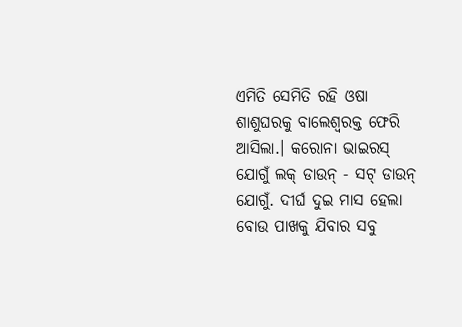ଏମିତି ସେମିତି ରହି ଓଷା ଶାଶୁଘରକୁ ବାଲେଶ୍ୱରକ୍ତ ଫେରି ଆସିଲା.। କରୋନା ଭାଇରସ୍ ଯୋଗୁଁ ଲକ୍ ଡାଉନ୍ - ସଟ୍ ଡାଉନ୍ ଯୋଗୁଁ. ଦୀର୍ଘ ଦୁଇ ମାସ ହେଲା ବୋଉ ପାଖକୁ ଯିବାର ସବୁ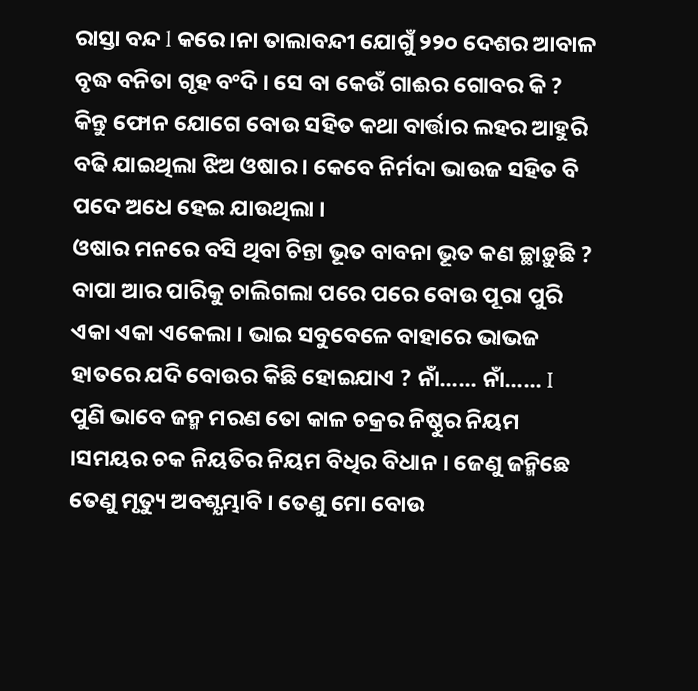ରାସ୍ତା ବନ୍ଦ l କରେ।ନା ତାଲାବନ୍ଦୀ ଯୋଗୁଁ ୨୨୦ ଦେଶର ଆବାଳ ବୃଦ୍ଧ ବନିତା ଗୃହ ବଂଦି । ସେ ବା କେଉଁ ଗାଈର ଗୋବର କି ?
କିନ୍ତୁ ଫୋନ ଯୋଗେ ବୋଉ ସହିତ କଥା ବାର୍ତ୍ତାର ଲହର ଆହୁରି ବଢି ଯାଇଥିଲା ଝିଅ ଓଷାର । କେବେ ନିର୍ମଦା ଭାଉଜ ସହିତ ବି ପଦେ ଅଧେ ହେଇ ଯାଉଥିଲା ।
ଓଷାର ମନରେ ବସି ଥିବା ଚିନ୍ତା ଭୂତ ବାବନା ଭୂତ କଣ ଚ୍ଛାଡ଼ୁଛି ? ବାପା ଆର ପାରିକୁ ଚାଲିଗଲା ପରେ ପରେ ବୋଉ ପୂରା ପୁରି ଏକା ଏକା ଏକେଲା । ଭାଇ ସବୁବେଳେ ବାହାରେ ଭାଭଜ ହାତରେ ଯଦି ବୋଉର କିଛି ହୋଇଯାଏ ? ନାଁ...... ନାଁ...... I
ପୁଣି ଭାବେ ଜନ୍ମ ମରଣ ତୋ କାଳ ଚକ୍ରର ନିଷ୍ଠୁର ନିୟମ ।ସମୟର ଚକ ନିୟତିର ନିୟମ ବିଧିର ବିଧାନ । ଜେଣୁ ଜନ୍ମିଛେ ତେଣୁ ମୃତ୍ୟୁ ଅବଶ୍ଯମ୍ଭାବି । ତେଣୁ ମୋ ବୋଉ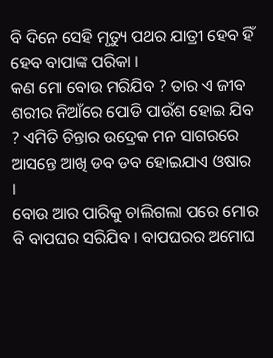ବି ଦିନେ ସେହି ମୃତ୍ୟୁ ପଥର ଯାତ୍ରୀ ହେବ ହିଁ ହେବ ବାପାଙ୍କ ପରିକା ।
କଣ ମୋ ବୋଉ ମରିଯିବ ? ତାର ଏ ଜୀବ ଶରୀର ନିଆଁରେ ପୋଡି ପାଉଁଶ ହୋଇ ଯିବ ? ଏମିତି ଚିନ୍ତାର ଉଦ୍ରେକ ମନ ସାଗରରେ ଆସନ୍ତେ ଆଖି ଡବ ଡବ ହୋଇଯାଏ ଓଷାର ।
ବୋଉ ଆର ପାରିକୁ ଚାଲିଗଲା ପରେ ମୋର ବି ବାପଘର ସରିଯିବ । ବାପଘରର ଅମୋଘ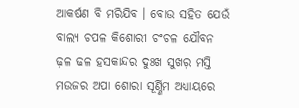ଆକର୍ଷଣ ବି ମରିଯିବ । ବୋଉ ସହିତ ଯେଉଁ ବାଲ୍ୟ ଚପଳ କିଶୋରୀ ଚଂଚଳ ଯୌବନ ଢ଼ଳ ଢଳ ହସକାନ୍ଦର ଦୁଃଖ ସୁଖର଼ ମସ୍ତି ମଉଜର ଅପା ଶୋରା ସୂର୍ଣ୍ଣିମ ଅଧ୍ୟାୟରେ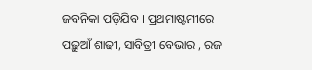ଜବନିକା ପଡ଼ିଯିବ । ପ୍ରଥମାଷ୍ଟମୀରେ ପଢ଼ୁଆଁ ଶାଢୀ, ସାବିତ୍ରୀ ବେଭାର , ରଜ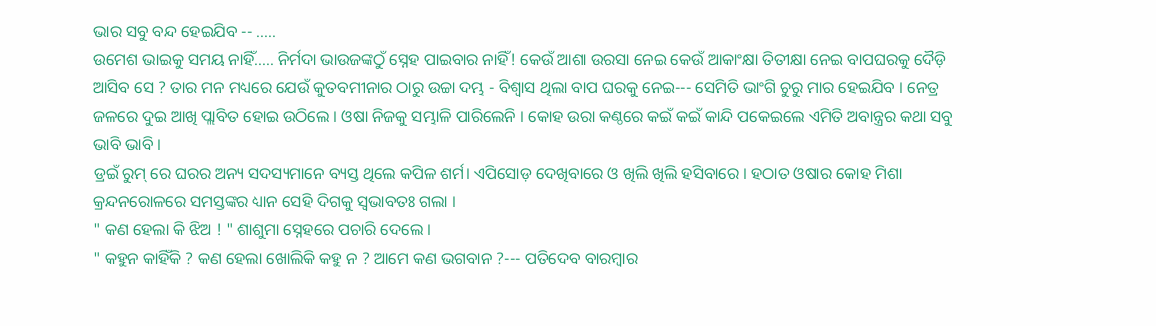ଭାର ସବୁ ବନ୍ଦ ହେଇଯିବ -- .....
ଉମେଶ ଭାଇକୁ ସମୟ ନାହିଁ..... ନିର୍ମଦା ଭାଉଜଙ୍କଠୁଁ ସ୍ନେହ ପାଇବାର ନାହିଁ! କେଉଁ ଆଶା ଉରସା ନେଇ କେଉଁ ଆକାଂକ୍ଷା ତିତୀକ୍ଷା ନେଇ ବାପଘରକୁ ଦୈଡ଼ି ଆସିବ ସେ ? ତାର ମନ ମଧ୍ୟରେ ଯେଉଁ କୁତବମୀନାର ଠାରୁ ଉଚ୍ଚା ଦମ୍ଭ - ବିଶ୍ୱାସ ଥିଲା ବାପ ଘରକୁ ନେଇ--- ସେମିତି ଭାଂଗି ଚୁରୁ ମାର ହେଇଯିବ । ନେତ୍ର ଜଳରେ ଦୁଇ ଆଖି ପ୍ଲାବିତ ହୋଇ ଉଠିଲେ । ଓଷା ନିଜକୁ ସମ୍ଭାଳି ପାରିଲେନି । କୋହ ଉରା କଣ୍ଠରେ କଇଁ କଇଁ କାନ୍ଦି ପକେଇଲେ ଏମିତି ଅବାନ୍ତ୍ରର କଥା ସବୁ ଭାବି ଭାବି ।
ଡ୍ରଇଁ ରୁମ୍ ରେ ଘରର ଅନ୍ୟ ସଦସ୍ୟମାନେ ବ୍ୟସ୍ତ ଥିଲେ କପିଳ ଶର୍ମ। ଏପିସୋଡ଼ ଦେଖିବାରେ ଓ ଖିଲି ଖିଲି ହସିବାରେ । ହଠାତ ଓଷାର କୋହ ମିଶା କ୍ରନ୍ଦନରୋଳରେ ସମସ୍ତଙ୍କର ଧ୍ୟାନ ସେହି ଦିଗକୁ ସ୍ଵଭାବତଃ ଗଲା ।
" କଣ ହେଲା କି ଝିଅ ! " ଶାଶୁମା ସ୍ନେହରେ ପଚାରି ଦେଲେ ।
" କହୁନ କାହିଁକି ? କଣ ହେଲା ଖୋଲିକି କହୁ ନ ? ଆମେ କଣ ଭଗବାନ ?--- ପତିଦେବ ବାରମ୍ଵାର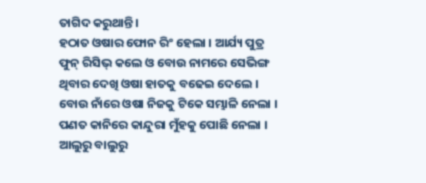ତାଗିଦ କରୁଥାନ୍ତି ।
ହଠାତ ଓଷାର ଫୋନ ରିଂ ହେଲା । ଆର୍ଯ୍ୟ ପୁତ୍ର ଫୁନ୍ ରିସିଭ୍ କଲେ ଓ ବୋଉ ନାମରେ ସେଭିଙ୍ଗ ଥିବାର ଦେଖି ଓଷା ହାତକୁ ବଢେଇ ଦେଲେ ।
ବୋଉ ନାଁରେ ଓଷା ନିଜକୁ ଟିକେ ସମ୍ଭାଳି ନେଲା । ପଣତ କାନିରେ କାନ୍ଦୁରା ମୁଁହକୁ ପୋଛି ନେଲା । ଆଲୁରୁ ବାଲୁରୁ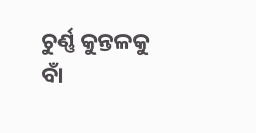ଚୁର୍ଣ୍ଣ କୁନ୍ତଳକୁ ବାଁ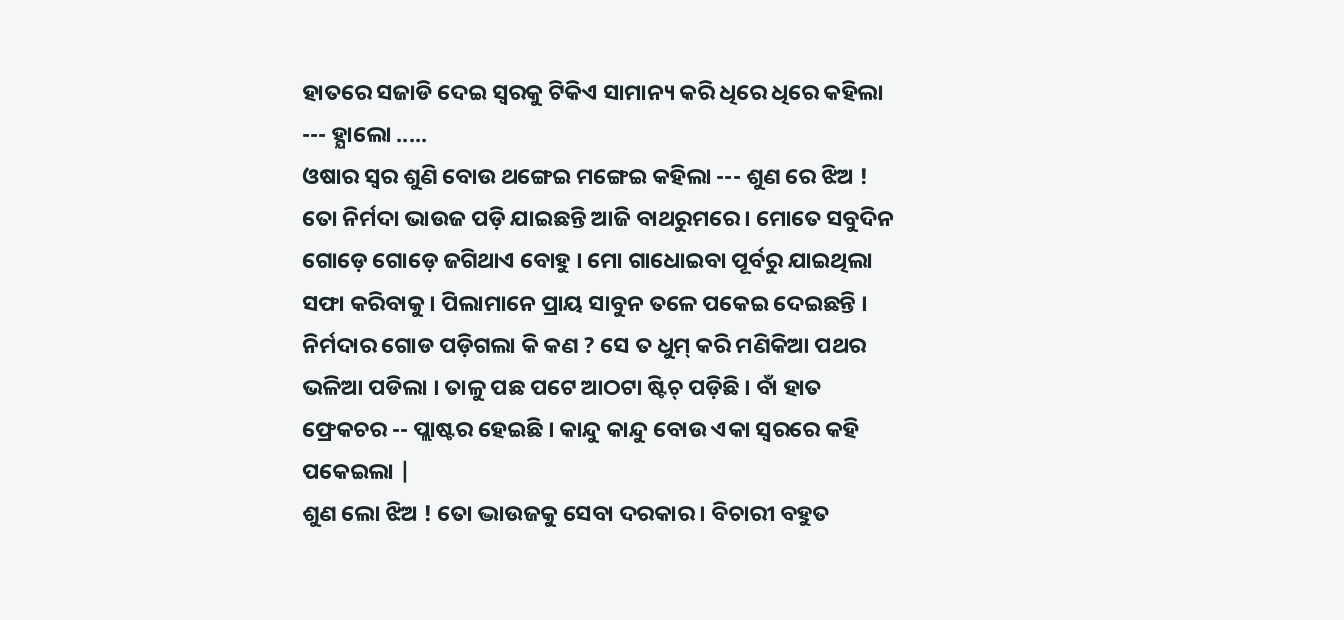ହାତରେ ସଜାଡି ଦେଇ ସ୍ଵରକୁ ଟିକିଏ ସାମାନ୍ୟ କରି ଧିରେ ଧିରେ କହିଲା --- ହ୍ଯାଲୋ .....
ଓଷାର ସ୍ଵର ଶୁଣି ବୋଉ ଥଙ୍ଗେଇ ମଙ୍ଗେଇ କହିଲା --- ଶୁଣ ରେ ଝିଅ ! ତୋ ନିର୍ମଦା ଭାଉଜ ପଡ଼ି ଯାଇଛନ୍ତି ଆଜି ବାଥରୁମରେ । ମୋତେ ସବୁଦିନ ଗୋଡ଼େ ଗୋଡ଼େ ଜଗିଥାଏ ବୋହୁ । ମୋ ଗାଧୋଇବା ପୂର୍ବରୁ ଯାଇଥିଲା ସଫା କରିବାକୁ । ପିଲାମାନେ ପ୍ରାୟ ସାବୁନ ତଳେ ପକେଇ ଦେଇଛନ୍ତି । ନିର୍ମଦାର ଗୋଡ ପଡ଼ିଗଲା କି କଣ ? ସେ ତ ଧୁମ୍ କରି ମଣିକିଆ ପଥର ଭଳିଆ ପଡିଲା । ତାଳୁ ପଛ ପଟେ ଆଠଟା ଷ୍ଟିଚ୍ ପଡ଼ିଛି । ବାଁ ହାତ ଫ୍ରେକଚର -- ପ୍ଲାଷ୍ଟର ହେଇଛି । କାନ୍ଦୁ କାନ୍ଦୁ ବୋଉ ଏକା ସ୍ଵରରେ କହି ପକେଇଲା |
ଶୁଣ ଲୋ ଝିଅ ! ତୋ ଦ୍ଭାଉଜକୁ ସେବା ଦରକାର । ବିଚାରୀ ବହୁତ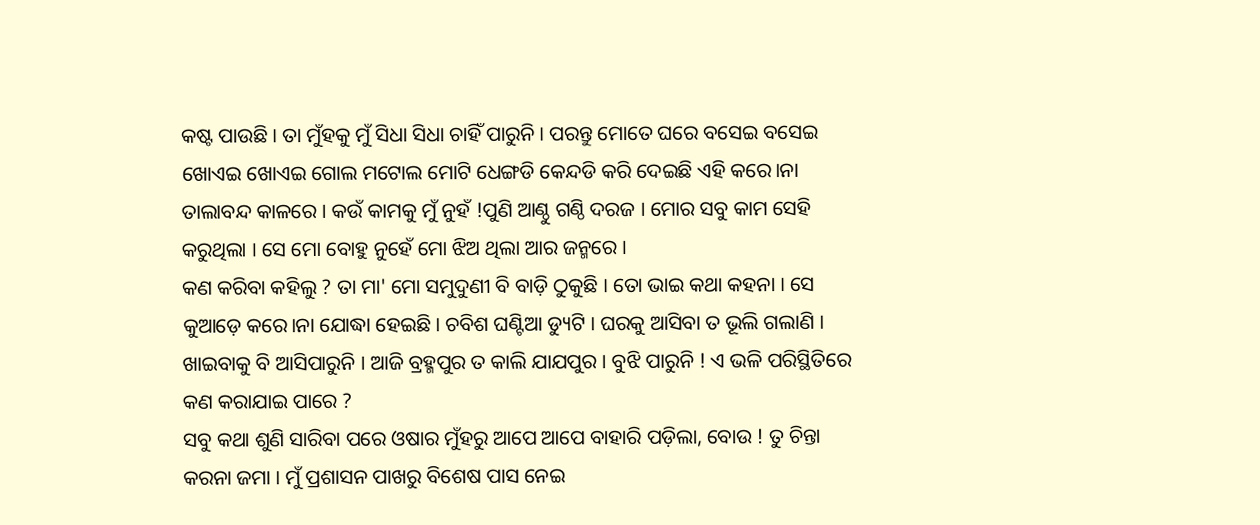କଷ୍ଟ ପାଉଛି । ତା ମୁଁହକୁ ମୁଁ ସିଧା ସିଧା ଚାହିଁ ପାରୁନି । ପରନ୍ତୁ ମୋତେ ଘରେ ବସେଇ ବସେଇ ଖୋଏଇ ଖୋଏଇ ଗୋଲ ମଟୋଲ ମୋଟି ଧେଙ୍ଗଡି କେନ୍ଦଡି କରି ଦେଇଛି ଏହି କରେ।ନା ତାଲାବନ୍ଦ କାଳରେ । କଉଁ କାମକୁ ମୁଁ ନୁହଁ !ପୁଣି ଆଣ୍ଠୁ ଗଣ୍ଠି ଦରଜ । ମୋର ସବୁ କାମ ସେହି କରୁଥିଲା । ସେ ମୋ ବୋହୁ ନୁହେଁ ମୋ ଝିଅ ଥିଲା ଆର ଜନ୍ମରେ ।
କଣ କରିବା କହିଲୁ ? ତା ମା' ମୋ ସମୁଦୁଣୀ ବି ବାଡ଼ି ଠୁକୁଛି । ତୋ ଭାଇ କଥା କହନା । ସେ କୁଆଡ଼େ କରେ।ନା ଯୋଦ୍ଧା ହେଇଛି । ଚବିଶ ଘଣ୍ଟିଆ ଡ୍ୟୁଟି । ଘରକୁ ଆସିବା ତ ଭୂଲି ଗଲାଣି । ଖାଇବାକୁ ବି ଆସିପାରୁନି । ଆଜି ବ୍ରହ୍ମପୁର ତ କାଲି ଯାଯପୁର । ବୁଝି ପାରୁନି ! ଏ ଭଳି ପରିସ୍ଥିତିରେ କଣ କରାଯାଇ ପାରେ ?
ସବୁ କଥା ଶୁଣି ସାରିବା ପରେ ଓଷାର ମୁଁହରୁ ଆପେ ଆପେ ବାହାରି ପଡ଼ିଲା, ବୋଉ ! ତୁ ଚିନ୍ତା କରନା ଜମା । ମୁଁ ପ୍ରଶାସନ ପାଖରୁ ବିଶେଷ ପାସ ନେଇ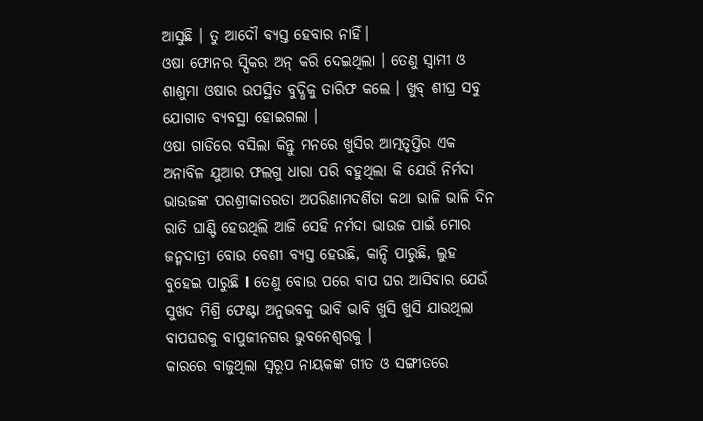ଆସୁଛି । ତୁ ଆଦୌ ବ୍ୟସ୍ତ ହେବାର ନାହିଁ।
ଓଷା ଫୋନର ସ୍ପିକର ଅନ୍ କରି ଦେଇଥିଲା । ତେଣୁ ସ୍ୱାମୀ ଓ ଶାଶୁମା ଓଷାର ଉପସ୍ଥିତ ବୁଦ୍ଧିକୁ ତାରିଫ କଲେ । ଖୁବ୍ ଶୀଘ୍ର ସବୁ ଯୋଗାଡ ବ୍ୟବସ୍ଥା ହୋଇଗଲା ।
ଓଷା ଗାଡିରେ ବସିଲା କିନ୍ତୁ ମନରେ ଖୁସିର ଆତ୍ମତୃପ୍ତିର ଏକ ଅନାବିଳ ଯୁଆର ଫଲଗୁ ଧାରା ପରି ବହୁଥିଲା କି ଯେଉଁ ନିର୍ମଦା ଭାଉଜଙ୍କ ପରଶ୍ରୀକାତରତା ଅପରିଣାମଦର୍ଶିତା କଥା ଭାଳି ଭାଳି ଦିନ ରାତି ଘାଣ୍ଟି ହେଉଥିଲି ଆଜି ସେହି ନର୍ମଦା ଭାଉଜ ପାଇଁ ମୋର ଜନ୍ମଦାତ୍ରୀ ବୋଉ ବେଶୀ ବ୍ୟସ୍ତ ହେଉଛି, କାନ୍ଦି ପାରୁଛି, ଲୁହ ବୁହେଇ ପାରୁଛି l ତେଣୁ ବୋଉ ପରେ ବାପ ଘର ଆସିବାର ଯେଉଁ ସୁଖଦ ମିଶ୍ରି ଫେଣ୍ଟା ଅନୁଭବକୁ ଭାବି ଭାବି ଖୁସି ଖୁସି ଯାଉଥିଲା ବାପଘରକୁ ବାପୁଜୀନଗର ଭୁବନେଶ୍ଵରକୁ ।
କାରରେ ବାଜୁଥିଲା ସ୍ଵରୂପ ନାୟକଙ୍କ ଗୀତ ଓ ସଙ୍ଗୀତରେ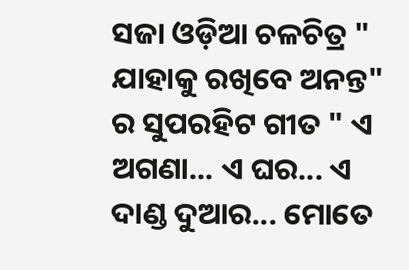ସଜା ଓଡ଼ିଆ ଚଳଚିତ୍ର " ଯାହାକୁ ରଖିବେ ଅନନ୍ତ" ର ସୁପରହିଟ ଗୀତ " ଏ ଅଗଣା... ଏ ଘର... ଏ ଦାଣ୍ଡ ଦୁଆର... ମୋତେ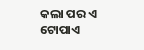କଲା ପର ଏ ଟୋପାଏ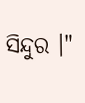ସିନ୍ଦୁର ।"